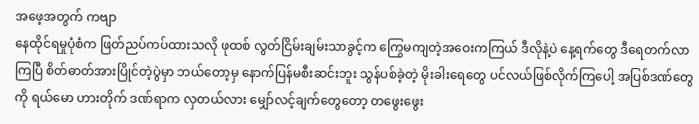အဖေ့အတွက် ကဗျာ
နေထိုင်ရမှုပုံစံက ဖြတ်ညပ်ကပ်ထားသလို ဖုထစ် လွတ်ငြိမ်းချမ်းသာခွင့်က ကြွေမကျတဲ့အဝေးကကြယ် ဒီလိုနဲ့ပဲ နေ့ရက်တွေ ဒီရေတက်လာကြပြီ စိတ်ဓာတ်အားပြိုင်တဲ့ပွဲမှာ ဘယ်တော့မှ နောက်ပြန်မစီးဆင်းဘူး သွန်ပစ်ခဲ့တဲ့ မိုးခါးရေတွေ ပင်လယ်ဖြစ်လိုက်ကြပေါ့ အပြစ်ဒဏ်တွေကို ရယ်မော ဟားတိုက် ဒဏ်ရာက လှတယ်လား မျှော်လင့်ချက်တွေတော့ တဖွေးဖွေး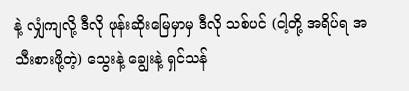နဲ့ လျှံကျလို့ ဒီလို ဖုန်းဆိုးမြေမှာမှ ဒီလို သစ်ပင် (ငါ့တို့ အရိပ်ရ အသီးစားဖို့တဲ့) သွေးနဲ့ ချွေးနဲ့ ရှင်သန်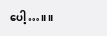ပေါ့…။ ။